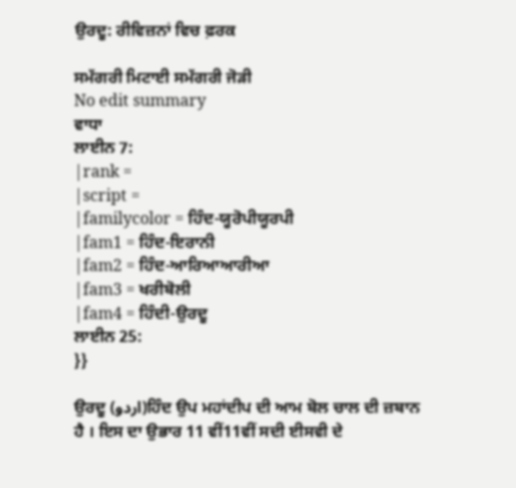ਉਰਦੂ: ਰੀਵਿਜ਼ਨਾਂ ਵਿਚ ਫ਼ਰਕ

ਸਮੱਗਰੀ ਮਿਟਾਈ ਸਮੱਗਰੀ ਜੋੜੀ
No edit summary
ਵਾਧਾ
ਲਾਈਨ 7:
|rank =
|script =
|familycolor = ਹਿੰਦ-ਯੂਰੋਪੀਯੂਰਪੀ
|fam1 = ਹਿੰਦ-ਇਰਾਨੀ
|fam2 = ਹਿੰਦ-ਆਰਿਆਆਰੀਆ
|fam3 = ਖਰੀਬੋਲੀ
|fam4 = ਹਿੰਦੀ-ਉਰਦੂ
ਲਾਈਨ 25:
}}

ਉਰਦੂ (اردو)ਹਿੰਦ ਉਪ ਮਹਾਂਦੀਪ ਦੀ ਆਮ ਬੋਲ ਚਾਲ ਦੀ ਜ਼ਬਾਨ ਹੈ । ਇਸ ਦਾ ਉਭਾਰ 11 ਵੀਂ11ਵੀਂ ਸਦੀ ਈਸਵੀ ਦੇ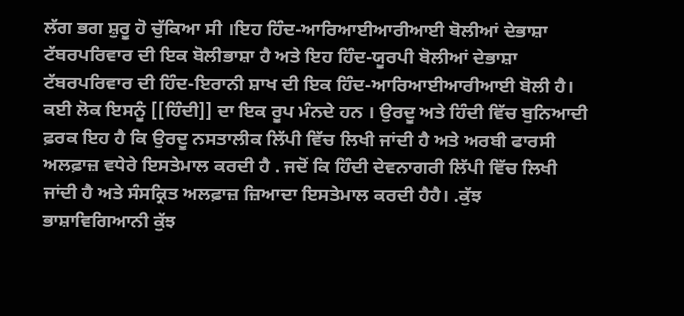ਲੱਗ ਭਗ ਸ਼ੁਰੂ ਹੋ ਚੁੱਕਿਆ ਸੀ ।ਇਹ ਹਿੰਦ-ਆਰਿਆਈਆਰੀਆਈ ਬੋਲੀਆਂ ਦੇਭਾਸ਼ਾ ਟੱਬਰਪਰਿਵਾਰ ਦੀ ਇਕ ਬੋਲੀਭਾਸ਼ਾ ਹੈ ਅਤੇ ਇਹ ਹਿੰਦ-ਯੂਰਪੀ ਬੋਲੀਆਂ ਦੇਭਾਸ਼ਾ ਟੱਬਰਪਰਿਵਾਰ ਦੀ ਹਿੰਦ-ਇਰਾਨੀ ਸ਼ਾਖ ਦੀ ਇਕ ਹਿੰਦ-ਆਰਿਆਈਆਰੀਆਈ ਬੋਲੀ ਹੈ। ਕਈ ਲੋਕ ਇਸਨੂੰ [[ਹਿੰਦੀ]] ਦਾ ਇਕ ਰੂਪ ਮੰਨਦੇ ਹਨ । ਉਰਦੂ ਅਤੇ ਹਿੰਦੀ ਵਿੱਚ ਬੁਨਿਆਦੀ ਫ਼ਰਕ ਇਹ ਹੈ ਕਿ ਉਰਦੂ ਨਸਤਾਲੀਕ ਲਿੱਪੀ ਵਿੱਚ ਲਿਖੀ ਜਾਂਦੀ ਹੈ ਅਤੇ ਅਰਬੀ ਫਾਰਸੀ ਅਲਫ਼ਾਜ਼ ਵਧੇਰੇ ਇਸਤੇਮਾਲ ਕਰਦੀ ਹੈ . ਜਦੋਂ ਕਿ ਹਿੰਦੀ ਦੇਵਨਾਗਰੀ ਲਿੱਪੀ ਵਿੱਚ ਲਿਖੀ ਜਾਂਦੀ ਹੈ ਅਤੇ ਸੰਸਕ੍ਰਿਤ ਅਲਫ਼ਾਜ਼ ਜ਼ਿਆਦਾ ਇਸਤੇਮਾਲ ਕਰਦੀ ਹੈਹੈ। .ਕੁੱਝ ਭਾਸ਼ਾਵਿਗਿਆਨੀ ਕੁੱਝ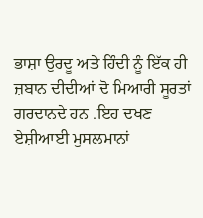ਭਾਸ਼ਾ ਉਰਦੂ ਅਤੇ ਹਿੰਦੀ ਨੂੰ ਇੱਕ ਹੀ ਜ਼ਬਾਨ ਦੀਦੀਆਂ ਦੋ ਮਿਆਰੀ ਸੂਰਤਾਂ ਗਰਦਾਨਦੇ ਹਨ .ਇਹ ਦਖਣ ਏਸ਼ੀਆਈ ਮੁਸਲਮਾਨਾਂ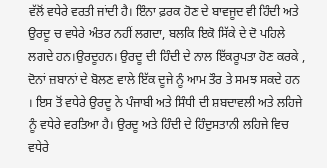ਵੱਲੋਂ ਵਧੇਰੇ ਵਰਤੀ ਜਾਂਦੀ ਹੈ। ਇੰਨਾ ਫ਼ਰਕ ਹੋਣ ਦੇ ਬਾਵਜੂਦ ਵੀ ਹਿੰਦੀ ਅਤੇ ਉਰਦੂ ਚ ਵਧੇਰੇ ਅੰਤਰ ਨਹੀਂ ਲਗਦਾ, ਬਲਕਿ ਇਕੋ ਸਿੱਕੇ ਦੇ ਦੋ ਪਹਿਲੇ ਲਗਦੇ ਹਨ।ਉਰਦੂਹਨ। ਉਰਦੂ ਦੀ ਹਿੰਦੀ ਦੇ ਨਾਲ ਇੱਕਰੂਪਤਾ ਹੋਣ ਕਰਕੇ , ਦੋਨਾਂ ਜ਼ਬਾਨਾਂ ਦੇ ਬੋਲਣ ਵਾਲੇ ਇੱਕ ਦੂਜੇ ਨੂੰ ਆਮ ਤੌਰ ਤੇ ਸਮਝ ਸਕਦੇ ਹਨ । ਇਸ ਤੋਂ ਵਧੇਰੇ ਉਰਦੂ ਨੇ ਪੰਜਾਬੀ ਅਤੇ ਸਿੰਧੀ ਦੀ ਸ਼ਬਦਾਵਲੀ ਅਤੇ ਲਹਿਜੇ ਨੂੰ ਵਧੇਰੇ ਵਰਤਿਆ ਹੈ। ਉਰਦੂ ਅਤੇ ਹਿੰਦੀ ਦੇ ਹਿੰਦੁਸਤਾਨੀ ਲਹਿਜੇ ਵਿਚ ਵਧੇਰੇ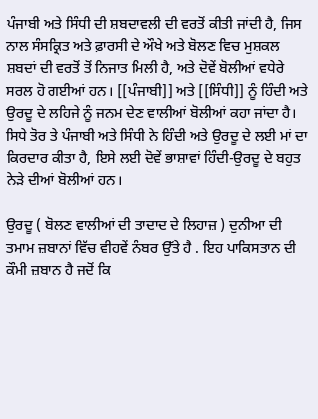ਪੰਜਾਬੀ ਅਤੇ ਸਿੰਧੀ ਦੀ ਸ਼ਬਦਾਵਲੀ ਦੀ ਵਰਤੋਂ ਕੀਤੀ ਜਾਂਦੀ ਹੈ, ਜਿਸ ਨਾਲ ਸੰਸਕ੍ਰਿਤ ਅਤੇ ਫ਼ਾਰਸੀ ਦੇ ਔਖੇ ਅਤੇ ਬੋਲਣ ਵਿਚ ਮੁਸ਼ਕਲ ਸ਼ਬਦਾਂ ਦੀ ਵਰਤੋਂ ਤੋਂ ਨਿਜਾਤ ਮਿਲੀ ਹੈ, ਅਤੇ ਦੋਵੇਂ ਬੋਲੀਆਂ ਵਧੇਰੇ ਸਰਲ ਹੋ ਗਈਆਂ ਹਨ। [[ਪੰਜਾਬੀ]] ਅਤੇ [[ਸਿੰਧੀ]] ਨੂੰ ਹਿੰਦੀ ਅਤੇ ਉਰਦੂ ਦੇ ਲਹਿਜੇ ਨੂੰ ਜਨਮ ਦੇਣ ਵਾਲੀਆਂ ਬੋਲੀਆਂ ਕਹਾ ਜਾਂਦਾ ਹੈ। ਸਿਧੇ ਤੋਰ ਤੇ ਪੰਜਾਬੀ ਅਤੇ ਸਿੰਧੀ ਨੇ ਹਿੰਦੀ ਅਤੇ ਉਰਦੂ ਦੇ ਲਈ ਮਾਂ ਦਾ ਕਿਰਦਾਰ ਕੀਤਾ ਹੈ, ਇਸੇ ਲਈ ਦੋਵੇਂ ਭਾਸ਼ਾਵਾਂ ਹਿੰਦੀ-ਉਰਦੂ ਦੇ ਬਹੁਤ ਨੇੜੇ ਦੀਆਂ ਬੋਲੀਆਂ ਹਨ।

ਉਰਦੂ ( ਬੋਲਣ ਵਾਲੀਆਂ ਦੀ ਤਾਦਾਦ ਦੇ ਲਿਹਾਜ਼ ) ਦੁਨੀਆ ਦੀ ਤਮਾਮ ਜ਼ਬਾਨਾਂ ਵਿੱਚ ਵੀਹਵੇਂ ਨੰਬਰ ਉੱਤੇ ਹੈ . ਇਹ ਪਾਕਿਸਤਾਨ ਦੀ ਕੌਮੀ ਜ਼ਬਾਨ ਹੈ ਜਦੋਂ ਕਿ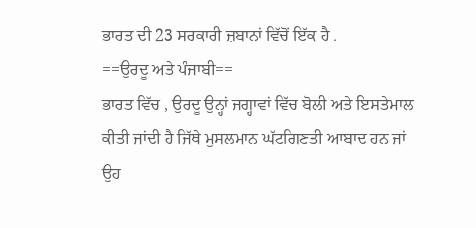ਭਾਰਤ ਦੀ 23 ਸਰਕਾਰੀ ਜ਼ਬਾਨਾਂ ਵਿੱਚੋਂ ਇੱਕ ਹੈ .
==ਉਰਦੂ ਅਤੇ ਪੰਜਾਬੀ==
ਭਾਰਤ ਵਿੱਚ , ਉਰਦੂ ਉਨ੍ਹਾਂ ਜਗ੍ਹਾਵਾਂ ਵਿੱਚ ਬੋਲੀ ਅਤੇ ਇਸਤੇਮਾਲ ਕੀਤੀ ਜਾਂਦੀ ਹੈ ਜਿੱਥੇ ਮੁਸਲਮਾਨ ਘੱਟਗਿਣਤੀ ਆਬਾਦ ਹਨ ਜਾਂ ਉਹ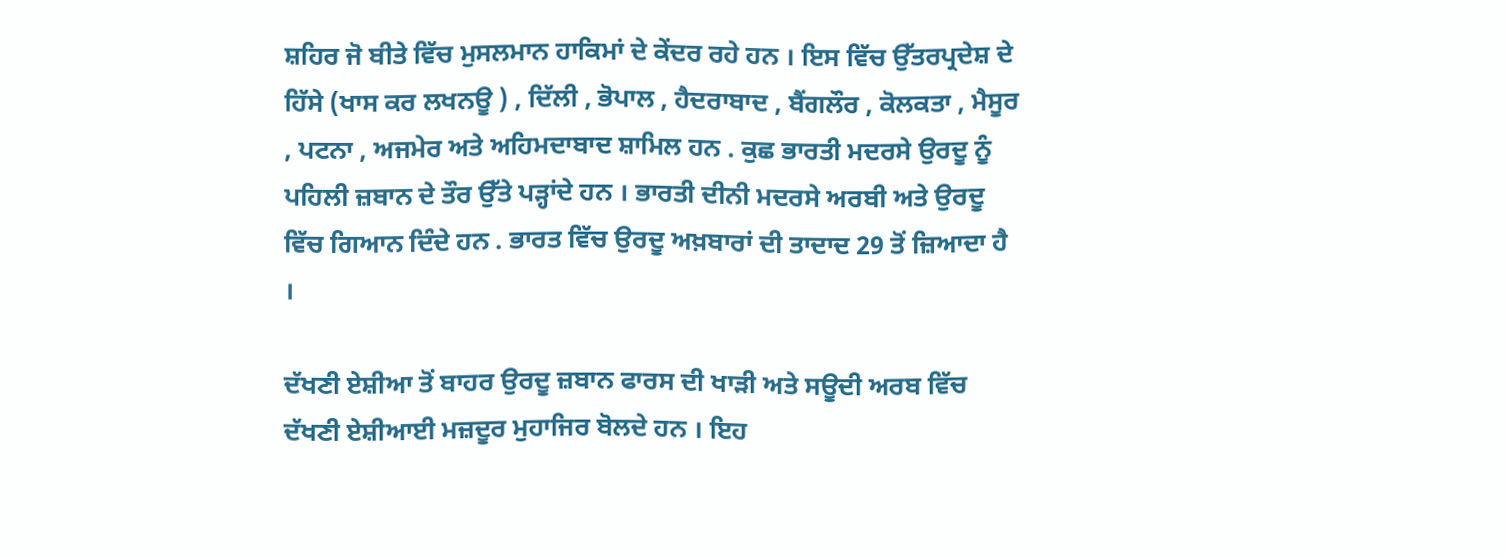ਸ਼ਹਿਰ ਜੋ ਬੀਤੇ ਵਿੱਚ ਮੁਸਲਮਾਨ ਹਾਕਿਮਾਂ ਦੇ ਕੇਂਦਰ ਰਹੇ ਹਨ । ਇਸ ਵਿੱਚ ਉੱਤਰਪ੍ਰਦੇਸ਼ ਦੇ ਹਿੱਸੇ (ਖਾਸ ਕਰ ਲਖਨਊ ) , ਦਿੱਲੀ , ਭੋਪਾਲ , ਹੈਦਰਾਬਾਦ , ਬੈਂਗਲੌਰ , ਕੋਲਕਤਾ , ਮੈਸੂਰ , ਪਟਨਾ , ਅਜਮੇਰ ਅਤੇ ਅਹਿਮਦਾਬਾਦ ਸ਼ਾਮਿਲ ਹਨ . ਕੁਛ ਭਾਰਤੀ ਮਦਰਸੇ ਉਰਦੂ ਨੂੰ ਪਹਿਲੀ ਜ਼ਬਾਨ ਦੇ ਤੌਰ ਉੱਤੇ ਪੜ੍ਹਾਂਦੇ ਹਨ । ਭਾਰਤੀ ਦੀਨੀ ਮਦਰਸੇ ਅਰਬੀ ਅਤੇ ਉਰਦੂ ਵਿੱਚ ਗਿਆਨ ਦਿੰਦੇ ਹਨ . ਭਾਰਤ ਵਿੱਚ ਉਰਦੂ ਅਖ਼ਬਾਰਾਂ ਦੀ ਤਾਦਾਦ 29 ਤੋਂ ਜ਼ਿਆਦਾ ਹੈ ।

ਦੱਖਣੀ ਏਸ਼ੀਆ ਤੋਂ ਬਾਹਰ ਉਰਦੂ ਜ਼ਬਾਨ ਫਾਰਸ ਦੀ ਖਾੜੀ ਅਤੇ ਸਊਦੀ ਅਰਬ ਵਿੱਚ ਦੱਖਣੀ ਏਸ਼ੀਆਈ ਮਜ਼ਦੂਰ ਮੁਹਾਜਿਰ ਬੋਲਦੇ ਹਨ । ਇਹ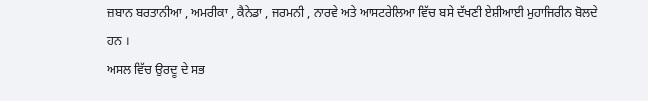ਜ਼ਬਾਨ ਬਰਤਾਨੀਆ , ਅਮਰੀਕਾ , ਕੈਨੇਡਾ , ਜਰਮਨੀ , ਨਾਰਵੇ ਅਤੇ ਆਸਟਰੇਲਿਆ ਵਿੱਚ ਬਸੇ ਦੱਖਣੀ ਏਸ਼ੀਆਈ ਮੁਹਾਜਿਰੀਨ ਬੋਲਦੇ ਹਨ ।
ਅਸਲ ਵਿੱਚ ਉਰਦੂ ਦੇ ਸਭ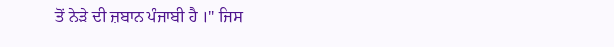ਤੋਂ ਨੇੜੇ ਦੀ ਜ਼ਬਾਨ ਪੰਜਾਬੀ ਹੈ ।" ਜਿਸ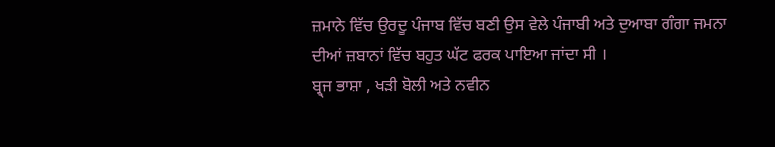ਜ਼ਮਾਨੇ ਵਿੱਚ ਉਰਦੂ ਪੰਜਾਬ ਵਿੱਚ ਬਣੀ ਉਸ ਵੇਲੇ ਪੰਜਾਬੀ ਅਤੇ ਦੁਆਬਾ ਗੰਗਾ ਜਮਨਾ ਦੀਆਂ ਜ਼ਬਾਨਾਂ ਵਿੱਚ ਬਹੁਤ ਘੱਟ ਫਰਕ ਪਾਇਆ ਜਾਂਦਾ ਸੀ ।
ਬ੍ਰ੍ਜ ਭਾਸ਼ਾ , ਖੜੀ ਬੋਲੀ ਅਤੇ ਨਵੀਨ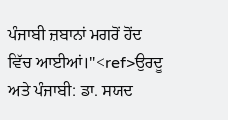ਪੰਜਾਬੀ ਜ਼ਬਾਨਾਂ ਮਗਰੋਂ ਹੋਂਦ ਵਿੱਚ ਆਈਆਂ।"<ref>ਉਰਦੂ ਅਤੇ ਪੰਜਾਬੀ: ਡਾ. ਸਯਦ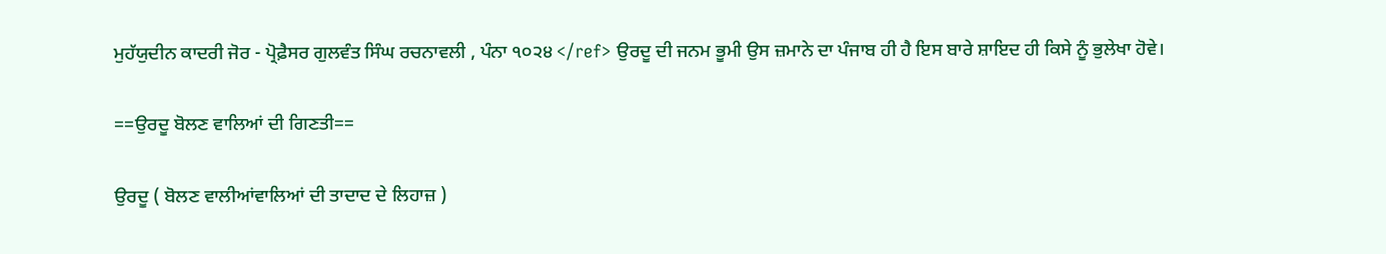ਮੁਹੱਯੁਦੀਨ ਕਾਦਰੀ ਜੋਰ - ਪ੍ਰੋਫ਼ੈਸਰ ਗੁਲਵੰਤ ਸਿੰਘ ਰਚਨਾਵਲੀ , ਪੰਨਾ ੧੦੨੪ </ref> ਉਰਦੂ ਦੀ ਜਨਮ ਭੂਮੀ ਉਸ ਜ਼ਮਾਨੇ ਦਾ ਪੰਜਾਬ ਹੀ ਹੈ ਇਸ ਬਾਰੇ ਸ਼ਾਇਦ ਹੀ ਕਿਸੇ ਨੂੰ ਭੁਲੇਖਾ ਹੋਵੇ।

==ਉਰਦੂ ਬੋਲਣ ਵਾਲਿਆਂ ਦੀ ਗਿਣਤੀ==

ਉਰਦੂ ( ਬੋਲਣ ਵਾਲੀਆਂਵਾਲਿਆਂ ਦੀ ਤਾਦਾਦ ਦੇ ਲਿਹਾਜ਼ )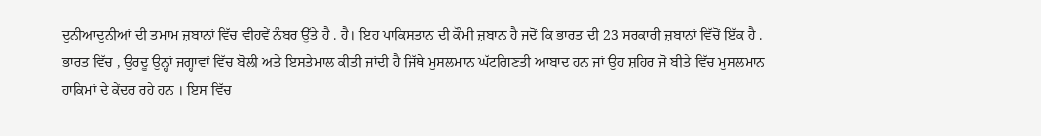ਦੁਨੀਆਦੁਨੀਆਂ ਦੀ ਤਮਾਮ ਜ਼ਬਾਨਾਂ ਵਿੱਚ ਵੀਹਵੇਂ ਨੰਬਰ ਉੱਤੇ ਹੈ . ਹੈ। ਇਹ ਪਾਕਿਸਤਾਨ ਦੀ ਕੌਮੀ ਜ਼ਬਾਨ ਹੈ ਜਦੋਂ ਕਿ ਭਾਰਤ ਦੀ 23 ਸਰਕਾਰੀ ਜ਼ਬਾਨਾਂ ਵਿੱਚੋਂ ਇੱਕ ਹੈ .
ਭਾਰਤ ਵਿੱਚ , ਉਰਦੂ ਉਨ੍ਹਾਂ ਜਗ੍ਹਾਵਾਂ ਵਿੱਚ ਬੋਲੀ ਅਤੇ ਇਸਤੇਮਾਲ ਕੀਤੀ ਜਾਂਦੀ ਹੈ ਜਿੱਥੇ ਮੁਸਲਮਾਨ ਘੱਟਗਿਣਤੀ ਆਬਾਦ ਹਨ ਜਾਂ ਉਹ ਸ਼ਹਿਰ ਜੋ ਬੀਤੇ ਵਿੱਚ ਮੁਸਲਮਾਨ ਹਾਕਿਮਾਂ ਦੇ ਕੇਂਦਰ ਰਹੇ ਹਨ । ਇਸ ਵਿੱਚ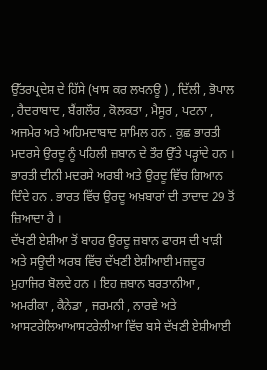ਉੱਤਰਪ੍ਰਦੇਸ਼ ਦੇ ਹਿੱਸੇ (ਖਾਸ ਕਰ ਲਖਨਊ ) , ਦਿੱਲੀ , ਭੋਪਾਲ , ਹੈਦਰਾਬਾਦ , ਬੈਂਗਲੌਰ , ਕੋਲਕਤਾ , ਮੈਸੂਰ , ਪਟਨਾ , ਅਜਮੇਰ ਅਤੇ ਅਹਿਮਦਾਬਾਦ ਸ਼ਾਮਿਲ ਹਨ . ਕੁਛ ਭਾਰਤੀ ਮਦਰਸੇ ਉਰਦੂ ਨੂੰ ਪਹਿਲੀ ਜ਼ਬਾਨ ਦੇ ਤੌਰ ਉੱਤੇ ਪੜ੍ਹਾਂਦੇ ਹਨ । ਭਾਰਤੀ ਦੀਨੀ ਮਦਰਸੇ ਅਰਬੀ ਅਤੇ ਉਰਦੂ ਵਿੱਚ ਗਿਆਨ ਦਿੰਦੇ ਹਨ . ਭਾਰਤ ਵਿੱਚ ਉਰਦੂ ਅਖ਼ਬਾਰਾਂ ਦੀ ਤਾਦਾਦ 29 ਤੋਂ ਜ਼ਿਆਦਾ ਹੈ ।
ਦੱਖਣੀ ਏਸ਼ੀਆ ਤੋਂ ਬਾਹਰ ਉਰਦੂ ਜ਼ਬਾਨ ਫਾਰਸ ਦੀ ਖਾੜੀ ਅਤੇ ਸਊਦੀ ਅਰਬ ਵਿੱਚ ਦੱਖਣੀ ਏਸ਼ੀਆਈ ਮਜ਼ਦੂਰ ਮੁਹਾਜਿਰ ਬੋਲਦੇ ਹਨ । ਇਹ ਜ਼ਬਾਨ ਬਰਤਾਨੀਆ , ਅਮਰੀਕਾ , ਕੈਨੇਡਾ , ਜਰਮਨੀ , ਨਾਰਵੇ ਅਤੇ ਆਸਟਰੇਲਿਆਆਸਟਰੇਲੀਆ ਵਿੱਚ ਬਸੇ ਦੱਖਣੀ ਏਸ਼ੀਆਈ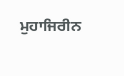ਮੁਹਾਜਿਰੀਨ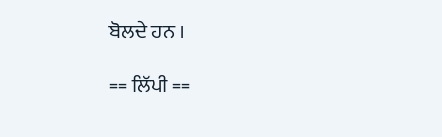ਬੋਲਦੇ ਹਨ ।

== ਲਿੱਪੀ ==